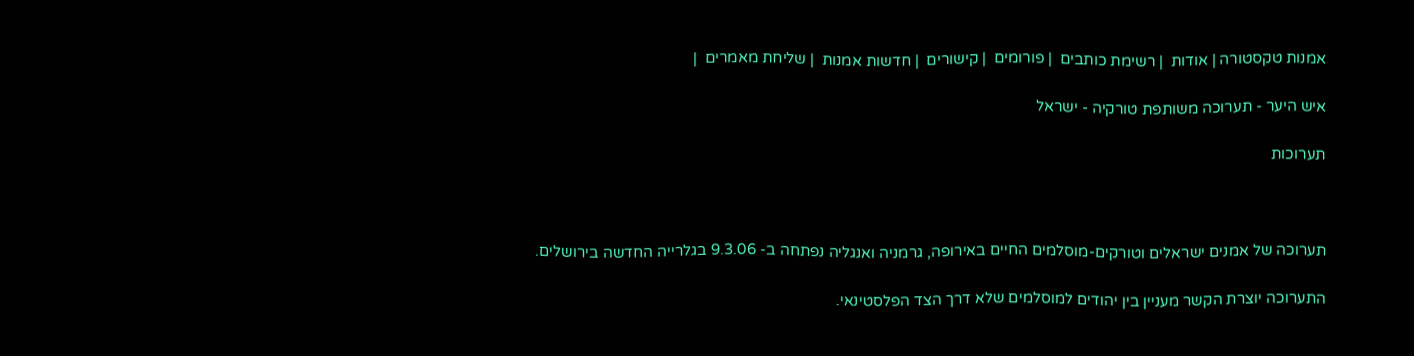אמנות טקסטורה | אודות  | רשימת כותבים  | פורומים  | קישורים  | חדשות אמנות  | שליחת מאמרים  |

איש היער - תערוכה משותפת טורקיה - ישראל

תערוכות



תערוכה של אמנים ישראלים וטורקים-מוסלמים החיים באירופה, גרמניה ואנגליה נפתחה ב- 9.3.06 בגלרייה החדשה בירושלים.

התערוכה יוצרת הקשר מעניין בין יהודים למוסלמים שלא דרך הצד הפלסטינאי.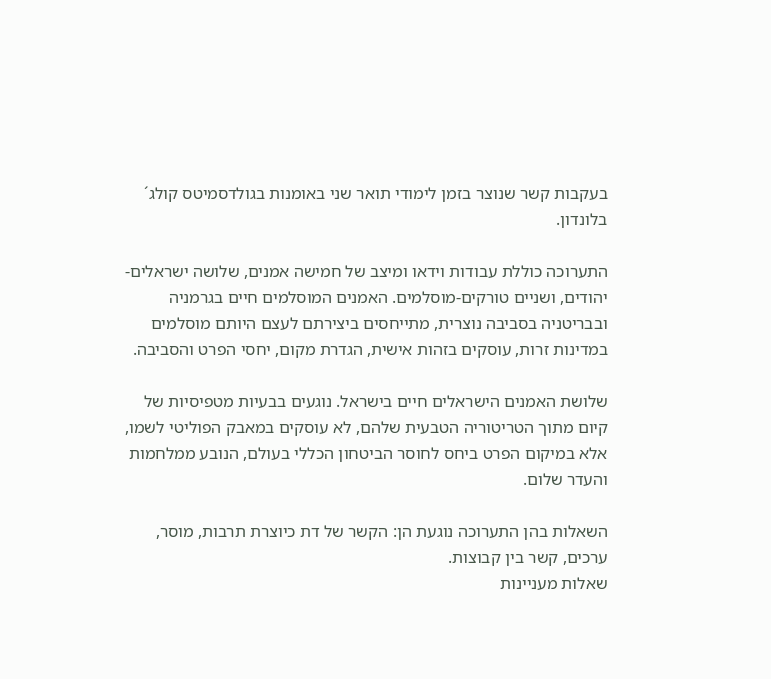בעקבות קשר שנוצר בזמן לימודי תואר שני באומנות בגולדסמיטס קולג´ בלונדון.

התערוכה כוללת עבודות וידאו ומיצב של חמישה אמנים, שלושה ישראלים-יהודים, ושניים טורקים-מוסלמים. האמנים המוסלמים חיים בגרמניה ובבריטניה בסביבה נוצרית, מתייחסים ביצירתם לעצם היותם מוסלמים במדינות זרות, עוסקים בזהות אישית, הגדרת מקום, יחסי הפרט והסביבה.

שלושת האמנים הישראלים חיים בישראל. נוגעים בבעיות מטפיסיות של קיום מתוך הטריטוריה הטבעית שלהם, לא עוסקים במאבק הפוליטי לשמו, אלא במיקום הפרט ביחס לחוסר הביטחון הכללי בעולם, הנובע ממלחמות והעדר שלום.

השאלות בהן התערוכה נוגעת הן: הקשר של דת כיוצרת תרבות, מוסר, ערכים, קשר בין קבוצות.
שאלות מעניינות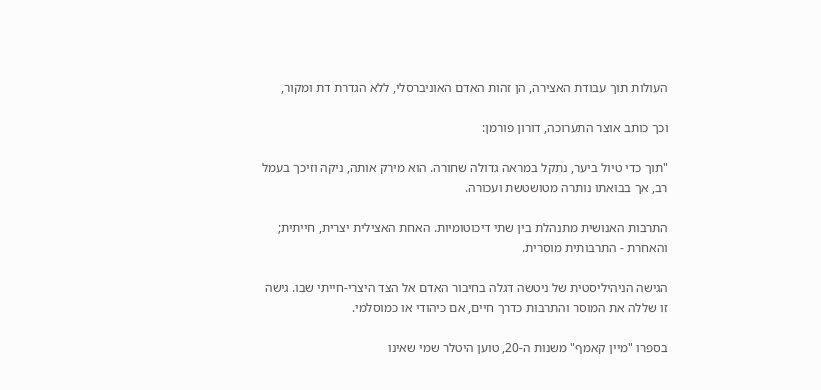העולות תוך עבודת האצירה, הן זהות האדם האוניברסלי, ללא הגדרת דת ומקור,

וכך כותב אוצר התערוכה, דורון פורמן:

"תוך כדי טיול ביער, נתקל במראה גדולה שחורה. הוא מירק אותה, ניקה וזיכך בעמל רב, אך בבואתו נותרה מטושטשת ועכורה.

התרבות האנושית מתנהלת בין שתי דיכוטומיות. האחת האצילית יצרית, חייתית; והאחרת - התרבותית מוסרית.

הגישה הניהיליסטית של ניטשה דגלה בחיבור האדם אל הצד היצרי-חייתי שבו. גישה זו שללה את המוסר והתרבות כדרך חיים, אם כיהודי או כמוסלמי.

בספרו "מיין קאמף" משנות ה-20, טוען היטלר שמי שאינו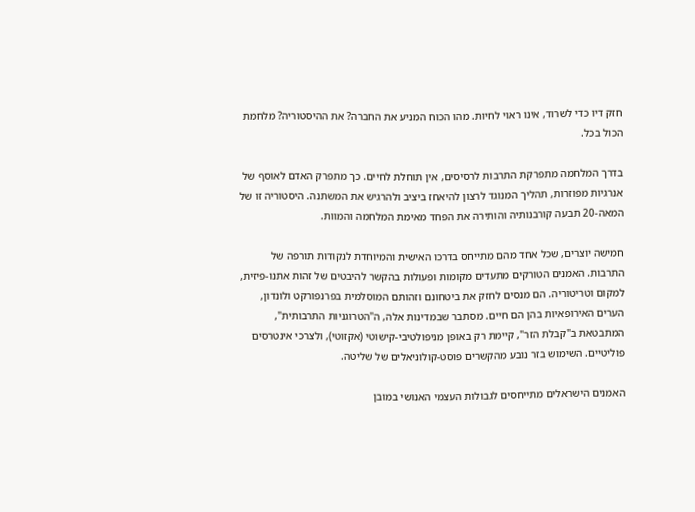חזק דיו כדי לשרוד, אינו ראוי לחיות. מהו הכוח המניע את החברה? את ההיסטוריה? מלחמת הכול בכל.

בדרך המלחמה מתפרקת התרבות לרסיסים, אין תוחלת לחיים. כך מתפרק האדם לאוסף של אנרגיות מפוזרות, תהליך המנוגד לרצון להיאחז ביציב ולהרגיש את המשתנה. היסטוריה זו של המאה-20 תבעה קורבנותיה והותירה את הפחד מאימת המלחמה והמוות.

חמישה יוצרים, שכל אחד מהם מתייחס בדרכו האישית והמיוחדת לנקודות תורפה של התרבות. האמנים הטורקים מתעדים מקומות ופעולות בהקשר להיבטים של זהות אתנו-פיזית, למקום וטריטוריה. הם מנסים לחזק את ביטחונם וזהותם המוסלמית בפרנפורקט ולונדון, הערים האירופאיות בהן הם חיים. מסתבר שבמדינות אלה, ה"הטרוגניות התרבותית", המתבטאת ב"קבלת הזר", קיימת רק באופן מניפולטיבי-קישוטי (אקזוטי), ולצרכי אינטרסים פוליטיים. השימוש בזר נובע מהקשרים פוסט-קולוניאלים של שליטה.

האמנים הישראלים מתייחסים לגבולות העצמי האנושי במובן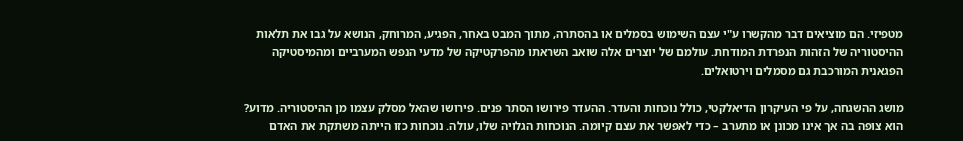מטפיזי. הם מוציאים דבר מהקשרו ע"י עצם השימוש בסמלים או בהסתרה, מתוך המבט באחר, הפגיע, המרוחק, הנושא על גבו את תלאות ההיסטוריה של הזהות הנפרדת המודחת. עולמם של יוצרים אלה שואב השראתו מהפרקטיקה של מדעי הנפש המערביים ומהמיסטיקה הפגאנית המורכבת גם מסמלים וירטואלים.

מושג ההשגחה, על פי העיקרון הדיאלקטי, כולל נוכחות והעדר. ההעדר פירושו הסתר פנים. פירושו שהאל מסלק עצמו מן ההיסטוריה. מדוע? הוא צופה בה אך אינו מכונן או מתערב – כדי לאפשר את עצם קיומה. הנוכחות הגלויה שלו, עולה. נוכחות כזו הייתה משתקת את האדם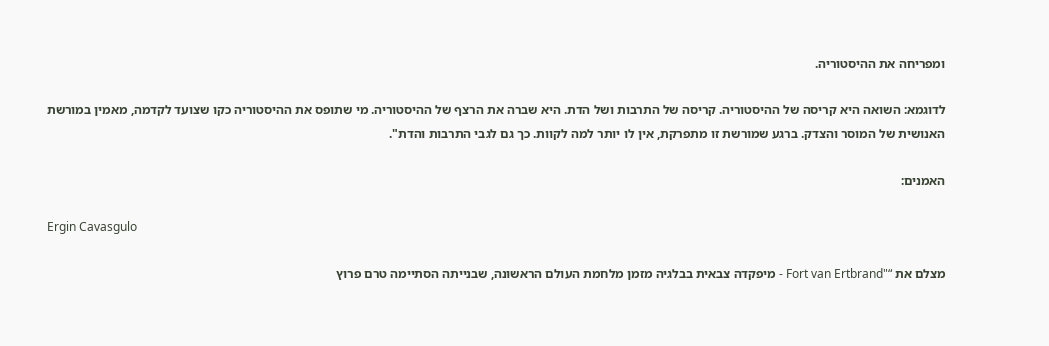ומפריחה את ההיסטוריה.

לדוגמא: השואה היא קריסה של ההיסטוריה. קריסה של התרבות ושל הדת. היא שברה את הרצף של ההיסטוריה. מי שתופס את ההיסטוריה כקו שצועד לקדמה, מאמין במורשת האנושית של המוסר והצדק. ברגע שמורשת זו מתפרקת, אין לו יותר למה לקוות. כך גם לגבי התרבות והדת".

האמנים:

Ergin Cavasgulo

מצלם את “"Fort van Ertbrand - מיפקדה צבאית בבלגיה מזמן מלחמת העולם הראשונה, שבנייתה הסתיימה טרם פרוץ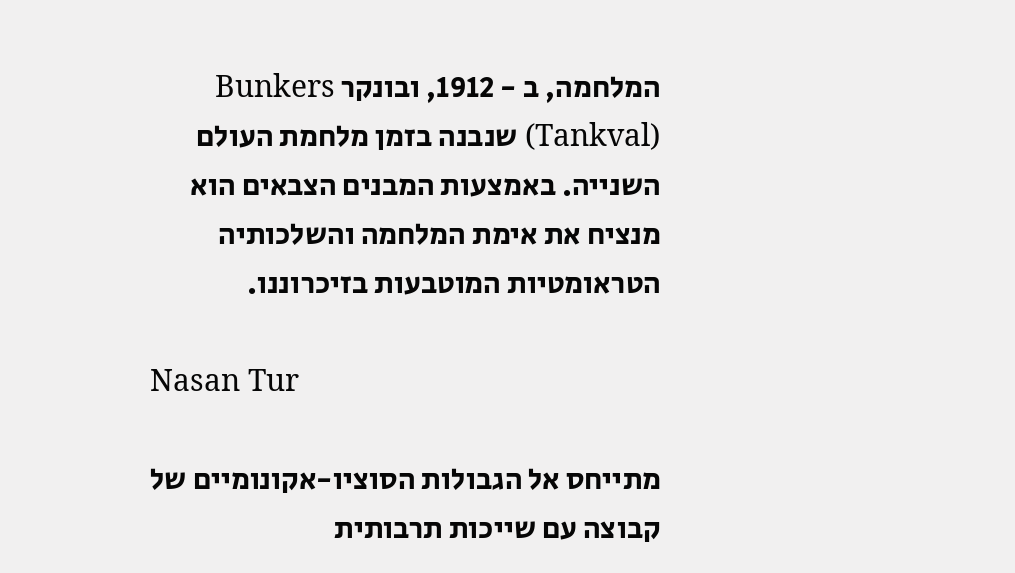המלחמה, ב - 1912, ובונקר Bunkers (Tankval) שנבנה בזמן מלחמת העולם השנייה. באמצעות המבנים הצבאים הוא מנציח את אימת המלחמה והשלכותיה הטראומטיות המוטבעות בזיכרוננו.

Nasan Tur

מתייחס אל הגבולות הסוציו-אקונומיים של קבוצה עם שייכות תרבותית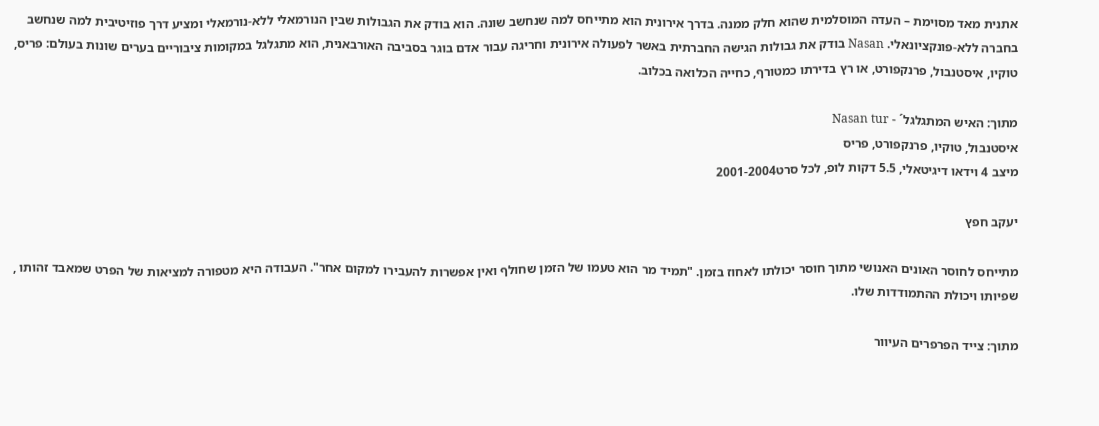אתנית מאד מסוימת – העדה המוסלמית שהוא חלק ממנה. בדרך אירונית הוא מתייחס למה שנחשב שונה. הוא בודק את הגבולות שבין הנורמאלי ללא-נורמאלי ומציע דרך פוזיטיבית למה שנחשב בחברה ללא-פונקציונאלי. Nasan בודק את גבולות הגישה החברתית באשר לפעולה אירונית וחריגה עבור אדם בוגר בסביבה האורבאנית, הוא מתגלגל במקומות ציבוריים בערים שונות בעולם: פריס, טוקיו, איסטנבול, פרנקפורט, או רץ בדירתו כמטורף, כחייה הכלואה בכלוב.

מתוך: האיש המתגלגל´ - Nasan tur
איסטנבול, טוקיו, פרנקפורט, פריס
מיצב 4 וידאו דיגיטאלי, 5.5 דקות לופ, לכל סרט2001-2004

יעקב חפץ

מתייחס לחוסר האונים האנושי מתוך חוסר יכולתו לאחוז בזמן. "תמיד מר הוא טעמו של הזמן שחולף ואין אפשרות להעבירו למקום אחר". העבודה היא מטפורה למציאות של הפרט שמאבד זהותו , שפיותו ויכולת ההתמודדות שלו.

מתוך: צייד הפרפרים העיוור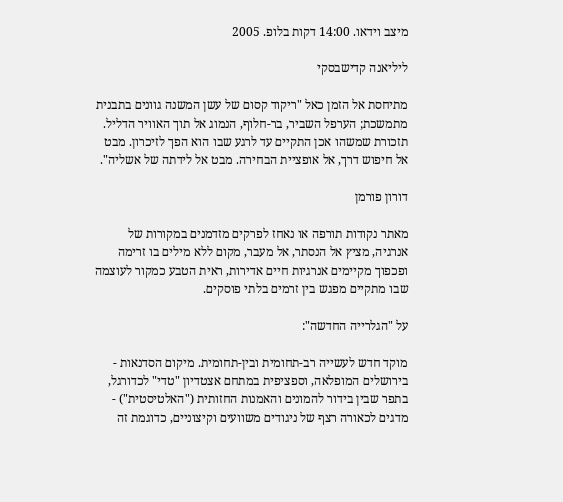מיצב וידאו. 14:00 דקות בלופ. 2005

ליליאנה קדישבסקי

מתיחסת אל הזמן כאל "ריקוד קסום של עשן המשנה גוונים בתבנית מתמשכת; הערפל השביר, בר-חלוף, הנמוג אל תוך האוויר הדליל. תזכורת שמשהו אכן התקיים עד לרגע שבו הוא הפך לזיכרון. מבט אל חיפוש דרך, אל אופציית הבחירה. מבט אל לידתה של אשליה".

דורון פורמן

מאתר נקודות תורפה או נאחז לפרקים מזדמנים במקורות של אנרגיה, מציץ אל הנסתר, אל מעבר, מקום ללא מילים בו זרימה ופכפוך מקיימים אנרגיות חיים אדירות, ראית הטבע כמקור לעוצמה שבו מתקיים מפגש בין זרמים בלתי פוסקים.

על "הגלרייה החדשה":

מוקד חדש לעשייה רב-תחומית ובין-תחומית. מיקום הסדנאות - בירושלים המופלאה, וספציפית במתחם אצטדיון "טדי" לכדורגל, בתפר שבין בידור להמונים והאמנות החזותית ("האלטיסטית") - מדגים לכאורה רצף של ניגודים משוועים וקיצוניים, כדוגמת זה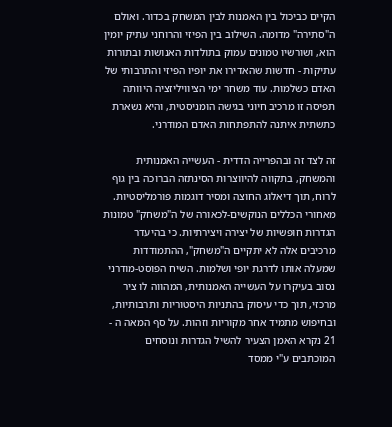הקיים כביכול בין האמנות לבין המשחק בכדור. ואולם ה"סתירה" מדומה. השילוב בין הפיזי והרוחני עתיק יומין הוא, ושורשיו טמונים עמוק בתולדות האנושות ובתורות עתיקות - חדשות שהאדירו את יופיו הפיזי והתרבותי של האדם כשלמות. עוד משחר ימי הציוויליזציה היוותה תפיסה זו מרכיב חיוני בגישה הומניסטית, והיא נשארת כתשתית איתנה להתפתחות האדם המודרני.

זה לצד זה ובהפרייה הדדית - העשייה האמנותית והמשחק, בתקווה להיווצרות הסינתזה הברוכה בין גוף לרוח, תוך דיאלוג החוצה ומסיר דוגמות פורמליסטיות. מאחורי הכללים הנוקשים-לכאורה של ה"משחק" טמונות הגדרות חופשיות של יצירה ויצירתיות. כי בהיעדר מרכיבים אלה לא יתקיים ה"משחק", ההתמודדות שמעלה אותו לדרגת יופי ושלמות. השיח הפוסט-מודרני נסוב בעיקרו על העשייה האמנותית, המהווה לו ציר מרכזי, תוך כדי עיסוק בהתניות היסטוריות ותרבותיות, ובחיפוש מתמיד אחר מקוריות וזהות. על סף המאה ה - 21 נקרא האמן הצעיר להשיל הגדרות ונוסחים המוכתבים ע"י ממסד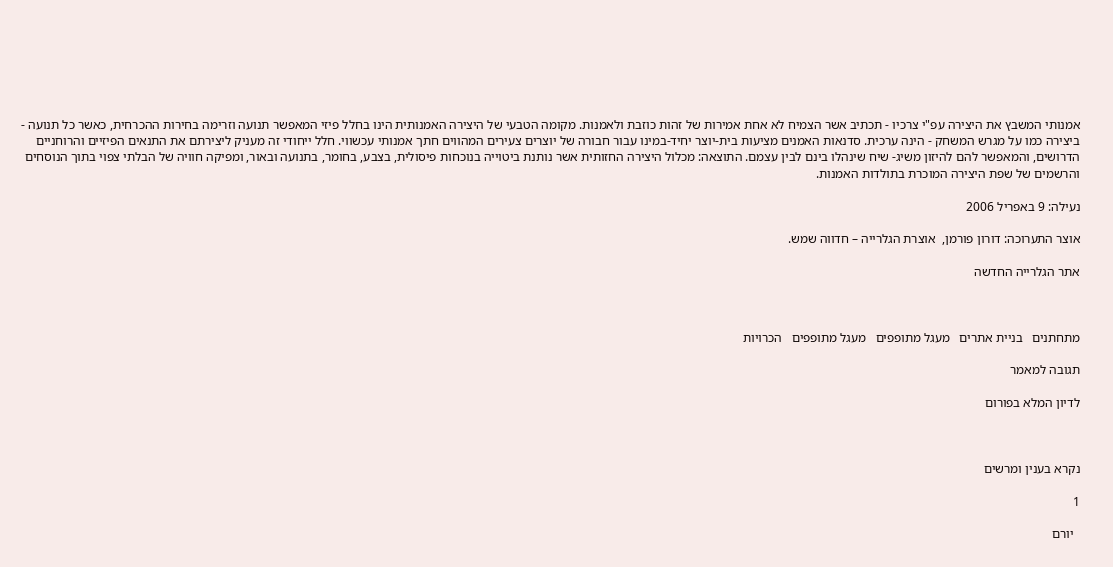אמנותי המשבץ את היצירה עפ"י צרכיו - תכתיב אשר הצמיח לא אחת אמירות של זהות כוזבת ולאמנות. מקומה הטבעי של היצירה האמנותית הינו בחלל פיזי המאפשר תנועה וזרימה בחירות ההכרחית, כאשר כל תנועה - ביצירה כמו על מגרש המשחק - הינה ערכית. סדנאות האמנים מציעות בית-יוצר יחיד-במינו עבור חבורה של יוצרים צעירים המהווים חתך אמנותי עכשווי. חלל ייחודי זה מעניק ליצירתם את התנאים הפיזיים והרוחניים הדרושים, והמאפשר להם להיזון משיג- שיח שינהלו בינם לבין עצמם. התוצאה: מכלול היצירה החזותית אשר נותנת ביטוייה בנוכחות פיסולית, בצבע, בחומר, בתנועה ובאור, ומפיקה חוויה של הבלתי צפוי בתוך הנוסחים והרשמים של שפת היצירה המוכרת בתולדות האמנות.

נעילה: 9 באפריל 2006

אוצר התערוכה: דורון פורמן,  אוצרת הגלרייה – חדווה שמש.

אתר הגלרייה החדשה



מתחתנים   בניית אתרים   מעגל מתופפים   מעגל מתופפים   הכרויות

תגובה למאמר

לדיון המלא בפורום



נקרא בענין ומרשים

1

  יורם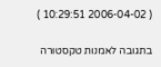( 2006-04-02 10:29:51 )

בתגובה לאמנות טקסטורה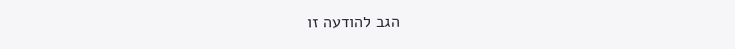הגב להודעה זו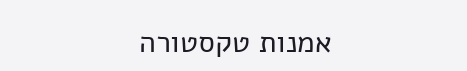אמנות טקסטורה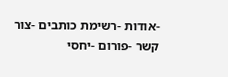-אודות -רשימת כותבים -צור קשר -פורום -יחסי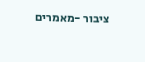ציבור -מאמרים